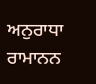ਅਨੁਰਾਧਾ ਰਾਮਾਨਨ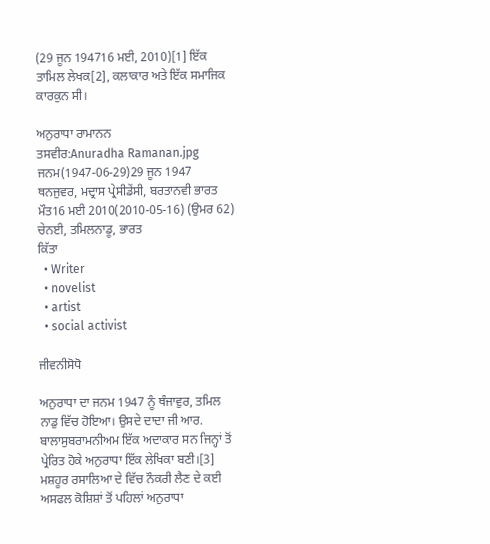(29 ਜੂਨ 194716 ਮਈ, 2010)[1] ਇੱਕ ਤਾਮਿਲ ਲੇਖਕ[2], ਕਲਾਕਾਰ ਅਤੇ ਇੱਕ ਸਮਾਜਿਕ ਕਾਰਕੁਨ ਸੀ।

ਅਨੁਰਾਧਾ ਰਾਮਾਨਨ
ਤਸਵੀਰ:Anuradha Ramanan.jpg
ਜਨਮ(1947-06-29)29 ਜੂਨ 1947
ਥਨਜੁਵਰ, ਮਦ੍ਰਾਸ ਪ੍ਰੇਸੀਡੇਂਸੀ, ਬਰਤਾਨਵੀ ਭਾਰਤ
ਮੌਤ16 ਮਈ 2010(2010-05-16) (ਉਮਰ 62)
ਚੇਨਈ, ਤਮਿਲਨਾਡੂ, ਭਾਰਤ
ਕਿੱਤਾ
  • Writer
  • novelist
  • artist
  • social activist

ਜੀਵਨੀਸੋਧੋ

ਅਨੁਰਾਧਾ ਦਾ ਜਨਮ 1947 ਨੂੰ ਥੰਜਾਵੁਰ, ਤਮਿਲ ਨਾਡੁ ਵਿੱਚ ਹੋਇਆ। ਉਸਦੇ ਦਾਦਾ ਜੀ ਆਰ. ਬਾਲਾਸੁਬਰਾਮਨੀਅਮ ਇੱਕ ਅਦਾਕਾਰ ਸਨ ਜਿਨ੍ਹਾਂ ਤੋਂ ਪ੍ਰੇਰਿਤ ਹੋਕੇ ਅਨੁਰਾਧਾ ਇੱਕ ਲੇਖਿਕਾ ਬਣੀ।[3] ਮਸ਼ਹੂਰ ਰਸਾਲਿਆ ਦੇ ਵਿੱਚ ਨੌਕਰੀ ਲੈਣ ਦੇ ਕਈ ਅਸਫਲ ਕੋਸ਼ਿਸ਼ਾਂ ਤੋਂ ਪਹਿਲਾਂ ਅਨੁਰਾਧਾ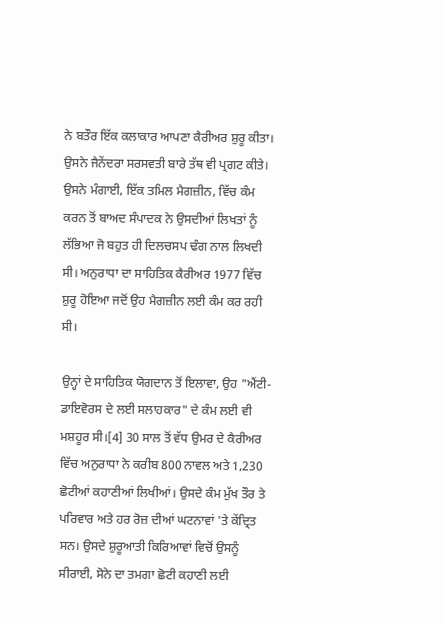ਨੇ ਬਤੌਰ ਇੱਕ ਕਲਾਕਾਰ ਆਪਣਾ ਕੈਰੀਅਰ ਸ਼ੁਰੂ ਕੀਤਾ। ਉਸਨੇ ਜੈਨੇਂਦਰਾ ਸਰਸਵਤੀ ਬਾਰੇ ਤੱਥ ਵੀ ਪ੍ਰਗਟ ਕੀਤੇ। ਉਸਨੇ ਮੰਗਾਈ, ਇੱਕ ਤਮਿਲ ਮੈਗਜ਼ੀਨ, ਵਿੱਚ ਕੰਮ ਕਰਨ ਤੋਂ ਬਾਅਦ ਸੰਪਾਦਕ ਨੇ ਉਸਦੀਆਂ ਲਿਖਤਾਂ ਨੂੰ ਲੱਭਿਆ ਜੋ ਬਹੁਤ ਹੀ ਦਿਲਚਸਪ ਢੰਗ ਨਾਲ ਲਿਖਦੀ ਸੀ। ਅਨੁਰਾਧਾ ਦਾ ਸਾਹਿਤਿਕ ਕੈਰੀਅਰ 1977 ਵਿੱਚ ਸ਼ੁਰੂ ਹੋਇਆ ਜਦੋਂ ਉਹ ਮੈਗਜ਼ੀਨ ਲਈ ਕੰਮ ਕਰ ਰਹੀ ਸੀ।

ਉਨ੍ਹਾਂ ਦੇ ਸਾਹਿਤਿਕ ਯੋਗਦਾਨ ਤੋਂ ਇਲਾਵਾ, ਉਹ "ਐਂਟੀ-ਡਾਇਵੋਰਸ ਦੇ ਲਈ ਸਲਾਹਕਾਰ" ਦੇ ਕੰਮ ਲਈ ਵੀ ਮਸ਼ਹੂਰ ਸੀ।[4] 30 ਸਾਲ ਤੋਂ ਵੱਧ ਉਮਰ ਦੇ ਕੈਰੀਅਰ ਵਿੱਚ ਅਨੁਰਾਧਾ ਨੇ ਕਰੀਬ 800 ਨਾਵਲ ਅਤੇ 1,230 ਛੋਟੀਆਂ ਕਹਾਣੀਆਂ ਲਿਖੀਆਂ। ਉਸਦੇ ਕੰਮ ਮੁੱਖ ਤੌਰ ਤੇ ਪਰਿਵਾਰ ਅਤੇ ਹਰ ਰੋਜ਼ ਦੀਆਂ ਘਟਨਾਵਾਂ 'ਤੇ ਕੇਂਦ੍ਰਿਤ ਸਨ। ਉਸਦੇ ਸ਼ੁਰੂਆਤੀ ਕਿਰਿਆਵਾਂ ਵਿਚੋਂ ਉਸਨੂੰ ਸੀਰਾਈ, ਸੋਨੇ ਦਾ ਤਮਗਾ ਛੋਟੀ ਕਹਾਣੀ ਲਈ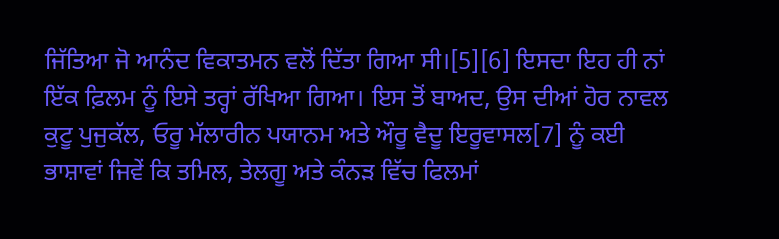ਜਿੱਤਿਆ ਜੋ ਆਨੰਦ ਵਿਕਾਤਮਨ ਵਲੋਂ ਦਿੱਤਾ ਗਿਆ ਸੀ।[5][6] ਇਸਦਾ ਇਹ ਹੀ ਨਾਂ ਇੱਕ ਫ਼ਿਲਮ ਨੂੰ ਇਸੇ ਤਰ੍ਹਾਂ ਰੱਖਿਆ ਗਿਆ। ਇਸ ਤੋਂ ਬਾਅਦ, ਉਸ ਦੀਆਂ ਹੋਰ ਨਾਵਲ ਕੁਟੂ ਪੁਜੁਕੱਲ, ਓਰੂ ਮੱਲਾਰੀਨ ਪਯਾਨਮ ਅਤੇ ਔਰੂ ਵੈਦੂ ਇਰੂਵਾਸਲ[7] ਨੂੰ ਕਈ ਭਾਸ਼ਾਵਾਂ ਜਿਵੇਂ ਕਿ ਤਮਿਲ, ਤੇਲਗੂ ਅਤੇ ਕੰਨੜ ਵਿੱਚ ਫਿਲਮਾਂ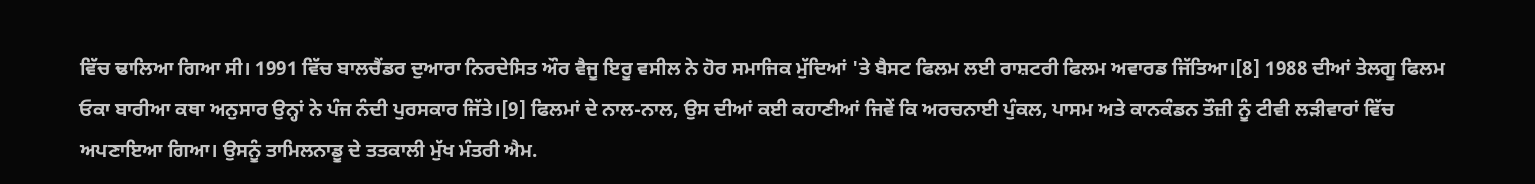ਵਿੱਚ ਢਾਲਿਆ ਗਿਆ ਸੀ। 1991 ਵਿੱਚ ਬਾਲਚੈਂਡਰ ਦੁਆਰਾ ਨਿਰਦੇਸਿਤ ਔਰ ਵੈਜੂ ਇਰੂ ਵਸੀਲ ਨੇ ਹੋਰ ਸਮਾਜਿਕ ਮੁੱਦਿਆਂ 'ਤੇ ਬੈਸਟ ਫਿਲਮ ਲਈ ਰਾਸ਼ਟਰੀ ਫਿਲਮ ਅਵਾਰਡ ਜਿੱਤਿਆ।[8] 1988 ਦੀਆਂ ਤੇਲਗੂ ਫਿਲਮ ਓਕਾ ਬਾਰੀਆ ਕਥਾ ਅਨੁਸਾਰ ਉਨ੍ਹਾਂ ਨੇ ਪੰਜ ਨੰਦੀ ਪੁਰਸਕਾਰ ਜਿੱਤੇ।[9] ਫਿਲਮਾਂ ਦੇ ਨਾਲ-ਨਾਲ, ਉਸ ਦੀਆਂ ਕਈ ਕਹਾਣੀਆਂ ਜਿਵੇਂ ਕਿ ਅਰਚਨਾਈ ਪੁੰਕਲ, ਪਾਸਮ ਅਤੇ ਕਾਨਕੰਡਨ ਤੌਜ਼ੀ ਨੂੰ ਟੀਵੀ ਲੜੀਵਾਰਾਂ ਵਿੱਚ ਅਪਣਾਇਆ ਗਿਆ। ਉਸਨੂੰ ਤਾਮਿਲਨਾਡੂ ਦੇ ਤਤਕਾਲੀ ਮੁੱਖ ਮੰਤਰੀ ਐਮ.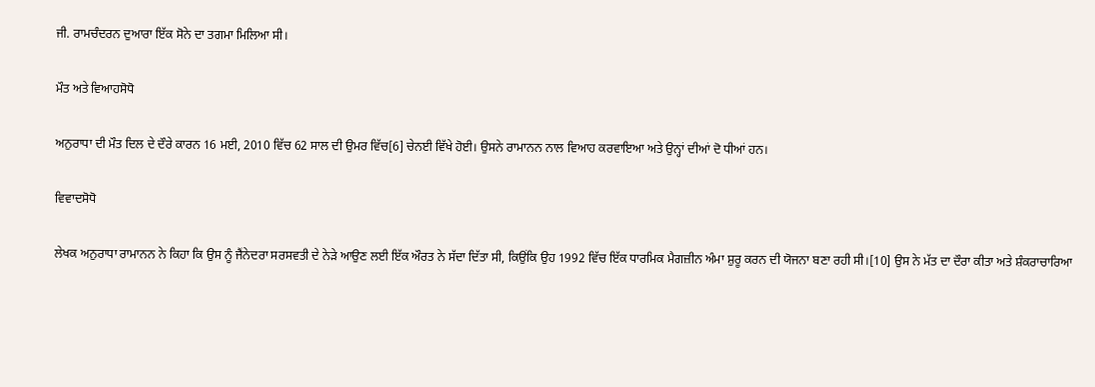ਜੀ. ਰਾਮਚੰਦਰਨ ਦੁਆਰਾ ਇੱਕ ਸੋਨੇ ਦਾ ਤਗਮਾ ਮਿਲਿਆ ਸੀ।

ਮੌਤ ਅਤੇ ਵਿਆਹਸੋਧੋ

ਅਨੁਰਾਧਾ ਦੀ ਮੌਤ ਦਿਲ ਦੇ ਦੌਰੇ ਕਾਰਨ 16 ਮਈ, 2010 ਵਿੱਚ 62 ਸਾਲ ਦੀ ਉਮਰ ਵਿੱਚ[6] ਚੇਨਈ ਵਿੱਖੇ ਹੋਈ। ਉਸਨੇ ਰਾਮਾਨਨ ਨਾਲ ਵਿਆਹ ਕਰਵਾਇਆ ਅਤੇ ਉਨ੍ਹਾਂ ਦੀਆਂ ਦੋ ਧੀਆਂ ਹਨ।

ਵਿਵਾਦਸੋਧੋ

ਲੇਖਕ ਅਨੁਰਾਧਾ ਰਾਮਾਨਨ ਨੇ ਕਿਹਾ ਕਿ ਉਸ ਨੂੰ ਜੈਂਨੇਦਰਾ ਸਰਸਵਤੀ ਦੇ ਨੇੜੇ ਆਉਣ ਲਈ ਇੱਕ ਔਰਤ ਨੇ ਸੱਦਾ ਦਿੱਤਾ ਸੀ, ਕਿਉਂਕਿ ਉਹ 1992 ਵਿੱਚ ਇੱਕ ਧਾਰਮਿਕ ਮੈਗਜ਼ੀਨ ਅੰਮਾ ਸ਼ੁਰੂ ਕਰਨ ਦੀ ਯੋਜਨਾ ਬਣਾ ਰਹੀ ਸੀ।[10] ਉਸ ਨੇ ਮੱਤ ਦਾ ਦੌਰਾ ਕੀਤਾ ਅਤੇ ਸ਼ੰਕਰਾਚਾਰਿਆ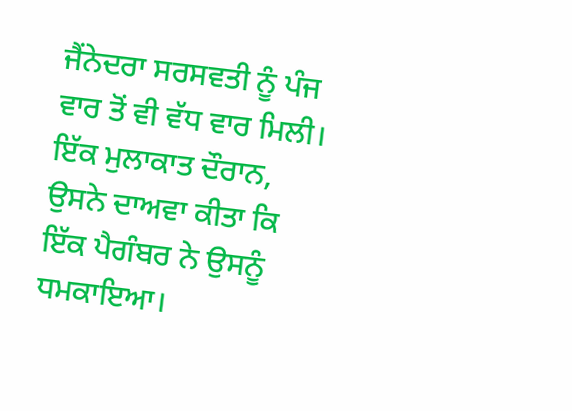ਜੈਂਨੇਦਰਾ ਸਰਸਵਤੀ ਨੂੰ ਪੰਜ ਵਾਰ ਤੋਂ ਵੀ ਵੱਧ ਵਾਰ ਮਿਲੀ। ਇੱਕ ਮੁਲਾਕਾਤ ਦੌਰਾਨ, ਉਸਨੇ ਦਾਅਵਾ ਕੀਤਾ ਕਿ ਇੱਕ ਪੈਗੰਬਰ ਨੇ ਉਸਨੂੰ ਧਮਕਾਇਆ।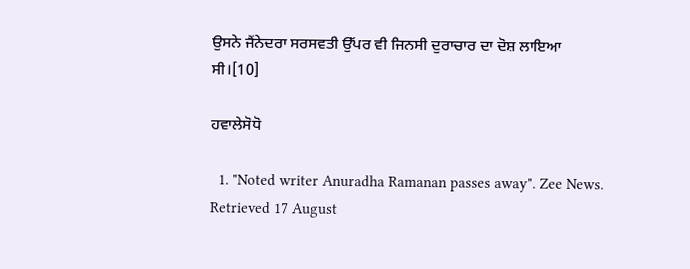ਉਸਨੇ ਜੈਂਨੇਦਰਾ ਸਰਸਵਤੀ ਉੱਪਰ ਵੀ ਜਿਨਸੀ ਦੁਰਾਚਾਰ ਦਾ ਦੋਸ਼ ਲਾਇਆ ਸੀ।[10]

ਹਵਾਲੇਸੋਧੋ

  1. "Noted writer Anuradha Ramanan passes away". Zee News. Retrieved 17 August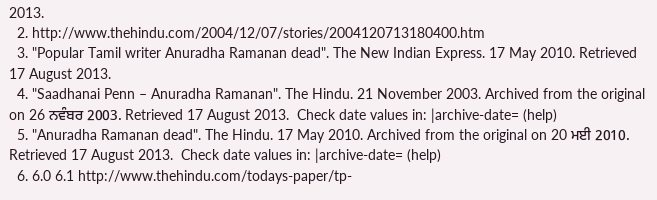2013.
  2. http://www.thehindu.com/2004/12/07/stories/2004120713180400.htm
  3. "Popular Tamil writer Anuradha Ramanan dead". The New Indian Express. 17 May 2010. Retrieved 17 August 2013.
  4. "Saadhanai Penn – Anuradha Ramanan". The Hindu. 21 November 2003. Archived from the original on 26 ਨਵੰਬਰ 2003. Retrieved 17 August 2013.  Check date values in: |archive-date= (help)
  5. "Anuradha Ramanan dead". The Hindu. 17 May 2010. Archived from the original on 20 ਮਈ 2010. Retrieved 17 August 2013.  Check date values in: |archive-date= (help)
  6. 6.0 6.1 http://www.thehindu.com/todays-paper/tp-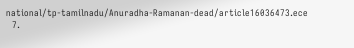national/tp-tamilnadu/Anuradha-Ramanan-dead/article16036473.ece
  7.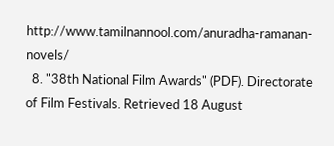http://www.tamilnannool.com/anuradha-ramanan-novels/
  8. "38th National Film Awards" (PDF). Directorate of Film Festivals. Retrieved 18 August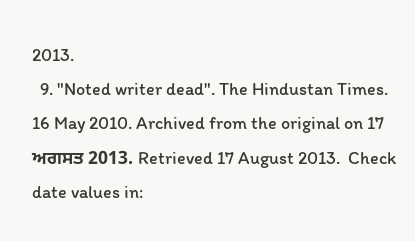2013.
  9. "Noted writer dead". The Hindustan Times. 16 May 2010. Archived from the original on 17 ਅਗਸਤ 2013. Retrieved 17 August 2013.  Check date values in: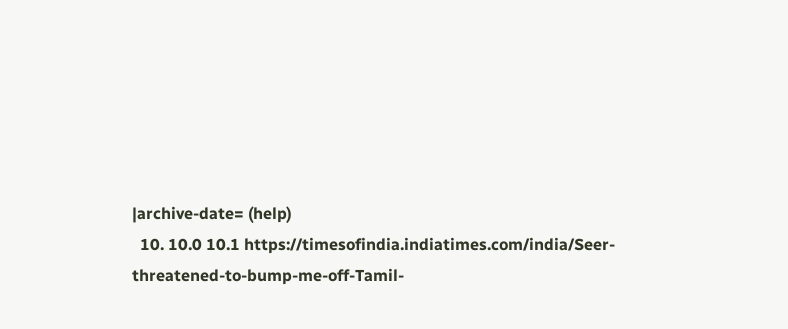|archive-date= (help)
  10. 10.0 10.1 https://timesofindia.indiatimes.com/india/Seer-threatened-to-bump-me-off-Tamil-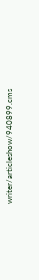writer/articleshow/940899.cms